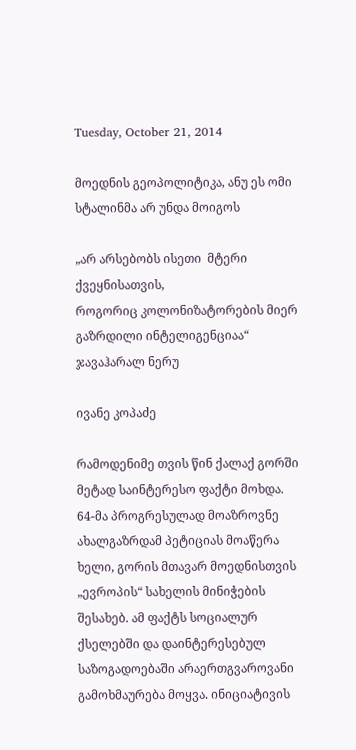Tuesday, October 21, 2014

მოედნის გეოპოლიტიკა, ანუ ეს ომი სტალინმა არ უნდა მოიგოს

„არ არსებობს ისეთი  მტერი ქვეყნისათვის,
როგორიც კოლონიზატორების მიერ გაზრდილი ინტელიგენციაა“
ჯავაჰარალ ნერუ

ივანე კოპაძე

რამოდენიმე თვის წინ ქალაქ გორში მეტად საინტერესო ფაქტი მოხდა. 64-მა პროგრესულად მოაზროვნე ახალგაზრდამ პეტიციას მოაწერა ხელი, გორის მთავარ მოედნისთვის „ევროპის“ სახელის მინიჭების შესახებ. ამ ფაქტს სოციალურ ქსელებში და დაინტერესებულ საზოგადოებაში არაერთგვაროვანი გამოხმაურება მოყვა. ინიციატივის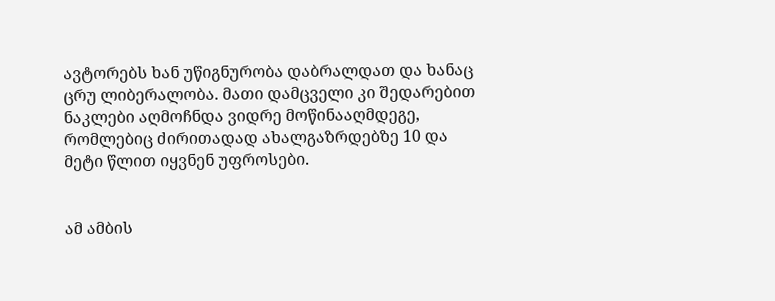ავტორებს ხან უწიგნურობა დაბრალდათ და ხანაც ცრუ ლიბერალობა. მათი დამცველი კი შედარებით ნაკლები აღმოჩნდა ვიდრე მოწინააღმდეგე, რომლებიც ძირითადად ახალგაზრდებზე 10 და მეტი წლით იყვნენ უფროსები.


ამ ამბის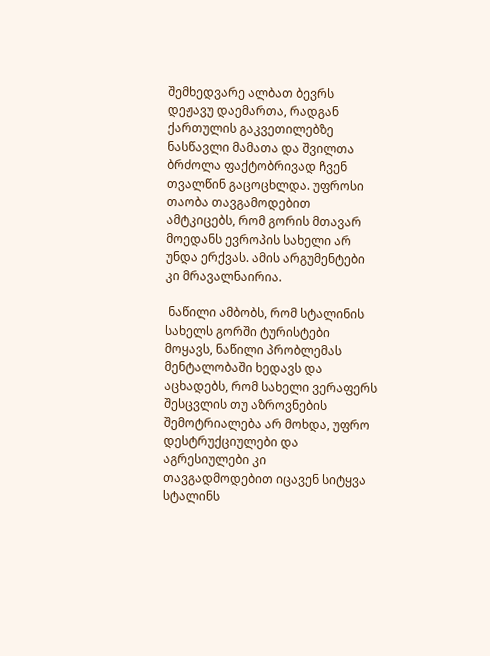შემხედვარე ალბათ ბევრს დეჟავუ დაემართა, რადგან ქართულის გაკვეთილებზე ნასწავლი მამათა და შვილთა ბრძოლა ფაქტობრივად ჩვენ თვალწინ გაცოცხლდა. უფროსი თაობა თავგამოდებით ამტკიცებს, რომ გორის მთავარ მოედანს ევროპის სახელი არ უნდა ერქვას. ამის არგუმენტები კი მრავალნაირია.

 ნაწილი ამბობს, რომ სტალინის სახელს გორში ტურისტები მოყავს, ნაწილი პრობლემას მენტალობაში ხედავს და აცხადებს, რომ სახელი ვერაფერს შესცვლის თუ აზროვნების შემოტრიალება არ მოხდა, უფრო დესტრუქციულები და აგრესიულები კი თავგადმოდებით იცავენ სიტყვა სტალინს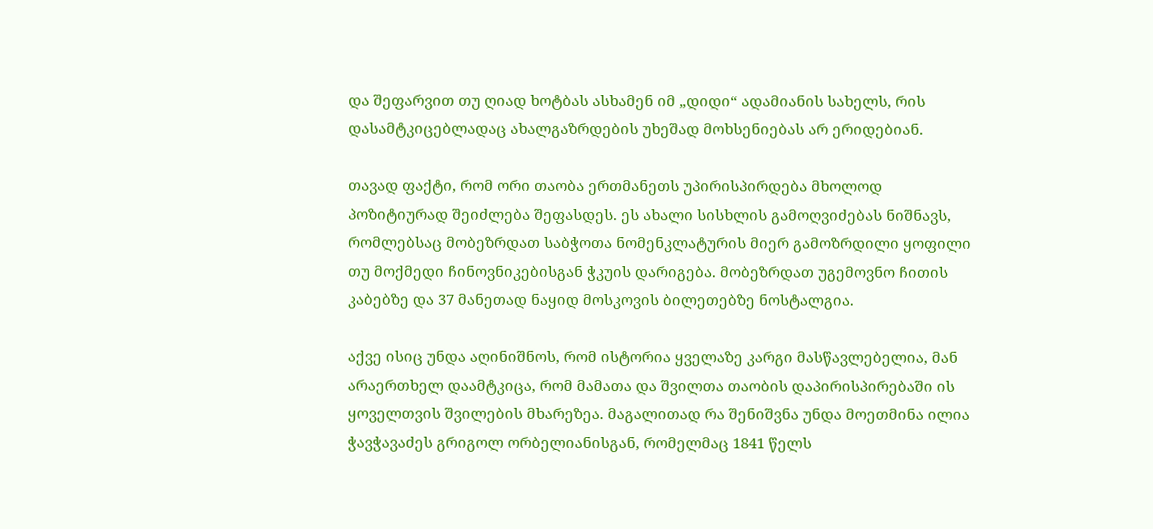და შეფარვით თუ ღიად ხოტბას ასხამენ იმ „დიდი“ ადამიანის სახელს, რის დასამტკიცებლადაც ახალგაზრდების უხეშად მოხსენიებას არ ერიდებიან.

თავად ფაქტი, რომ ორი თაობა ერთმანეთს უპირისპირდება მხოლოდ პოზიტიურად შეიძლება შეფასდეს. ეს ახალი სისხლის გამოღვიძებას ნიშნავს, რომლებსაც მობეზრდათ საბჭოთა ნომენკლატურის მიერ გამოზრდილი ყოფილი თუ მოქმედი ჩინოვნიკებისგან ჭკუის დარიგება. მობეზრდათ უგემოვნო ჩითის კაბებზე და 37 მანეთად ნაყიდ მოსკოვის ბილეთებზე ნოსტალგია.

აქვე ისიც უნდა აღინიშნოს, რომ ისტორია ყველაზე კარგი მასწავლებელია, მან არაერთხელ დაამტკიცა, რომ მამათა და შვილთა თაობის დაპირისპირებაში ის ყოველთვის შვილების მხარეზეა. მაგალითად რა შენიშვნა უნდა მოეთმინა ილია ჭავჭავაძეს გრიგოლ ორბელიანისგან, რომელმაც 1841 წელს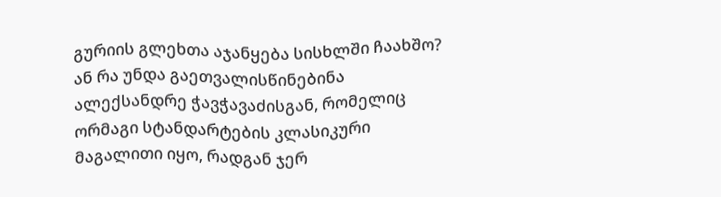გურიის გლეხთა აჯანყება სისხლში ჩაახშო? ან რა უნდა გაეთვალისწინებინა ალექსანდრე ჭავჭავაძისგან, რომელიც ორმაგი სტანდარტების კლასიკური მაგალითი იყო, რადგან ჯერ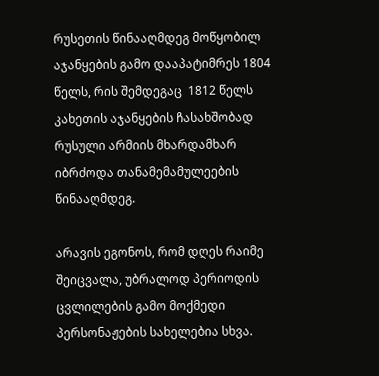რუსეთის წინააღმდეგ მოწყობილ აჯანყების გამო დააპატიმრეს 1804 წელს, რის შემდეგაც  1812 წელს კახეთის აჯანყების ჩასახშობად რუსული არმიის მხარდამხარ იბრძოდა თანამემამულეების წინააღმდეგ.

არავის ეგონოს, რომ დღეს რაიმე შეიცვალა, უბრალოდ პერიოდის ცვლილების გამო მოქმედი პერსონაჟების სახელებია სხვა.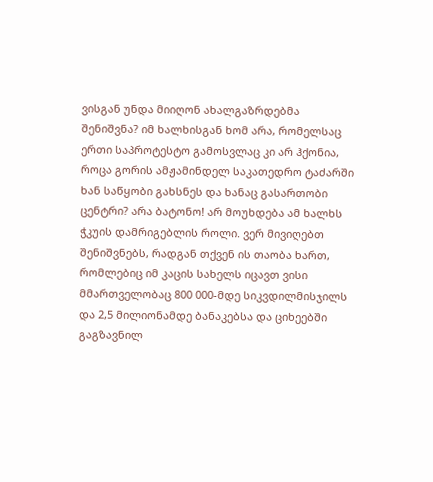ვისგან უნდა მიიღონ ახალგაზრდებმა შენიშვნა? იმ ხალხისგან ხომ არა, რომელსაც ერთი საპროტესტო გამოსვლაც კი არ ჰქონია, როცა გორის ამჟამინდელ საკათედრო ტაძარში ხან საწყობი გახსნეს და ხანაც გასართობი ცენტრი? არა ბატონო! არ მოუხდება ამ ხალხს ჭკუის დამრიგებლის როლი. ვერ მივიღებთ შენიშვნებს, რადგან თქვენ ის თაობა ხართ, რომლებიც იმ კაცის სახელს იცავთ ვისი მმართველობაც 800 000-მდე სიკვდილმისჯილს და 2,5 მილიონამდე ბანაკებსა და ციხეებში გაგზავნილ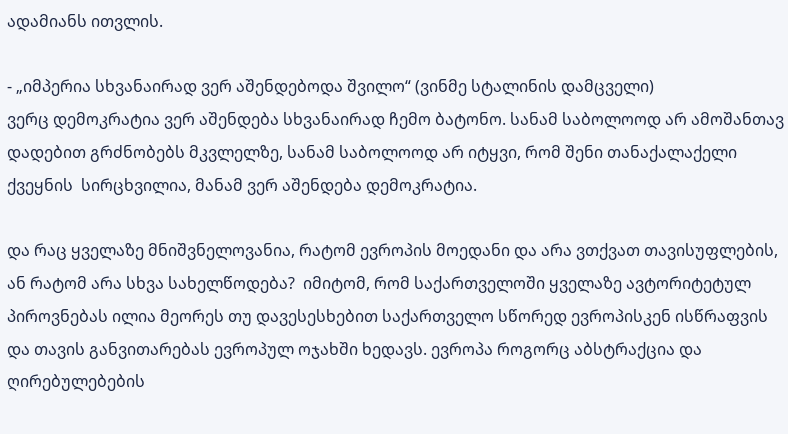ადამიანს ითვლის.

- „იმპერია სხვანაირად ვერ აშენდებოდა შვილო“ (ვინმე სტალინის დამცველი)
ვერც დემოკრატია ვერ აშენდება სხვანაირად ჩემო ბატონო. სანამ საბოლოოდ არ ამოშანთავ დადებით გრძნობებს მკვლელზე, სანამ საბოლოოდ არ იტყვი, რომ შენი თანაქალაქელი ქვეყნის  სირცხვილია, მანამ ვერ აშენდება დემოკრატია.

და რაც ყველაზე მნიშვნელოვანია, რატომ ევროპის მოედანი და არა ვთქვათ თავისუფლების, ან რატომ არა სხვა სახელწოდება?  იმიტომ, რომ საქართველოში ყველაზე ავტორიტეტულ პიროვნებას ილია მეორეს თუ დავესესხებით საქართველო სწორედ ევროპისკენ ისწრაფვის და თავის განვითარებას ევროპულ ოჯახში ხედავს. ევროპა როგორც აბსტრაქცია და ღირებულებების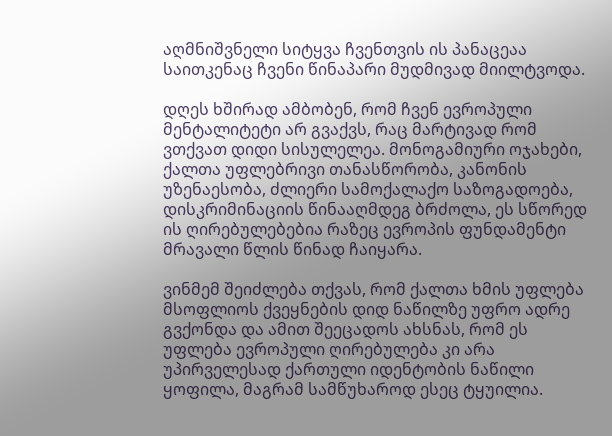აღმნიშვნელი სიტყვა ჩვენთვის ის პანაცეაა საითკენაც ჩვენი წინაპარი მუდმივად მიილტვოდა.

დღეს ხშირად ამბობენ, რომ ჩვენ ევროპული მენტალიტეტი არ გვაქვს, რაც მარტივად რომ ვთქვათ დიდი სისულელეა. მონოგამიური ოჯახები, ქალთა უფლებრივი თანასწორობა, კანონის უზენაესობა, ძლიერი სამოქალაქო საზოგადოება, დისკრიმინაციის წინააღმდეგ ბრძოლა, ეს სწორედ ის ღირებულებებია რაზეც ევროპის ფუნდამენტი მრავალი წლის წინად ჩაიყარა.

ვინმემ შეიძლება თქვას, რომ ქალთა ხმის უფლება მსოფლიოს ქვეყნების დიდ ნაწილზე უფრო ადრე გვქონდა და ამით შეეცადოს ახსნას, რომ ეს უფლება ევროპული ღირებულება კი არა უპირველესად ქართული იდენტობის ნაწილი ყოფილა, მაგრამ სამწუხაროდ ესეც ტყუილია.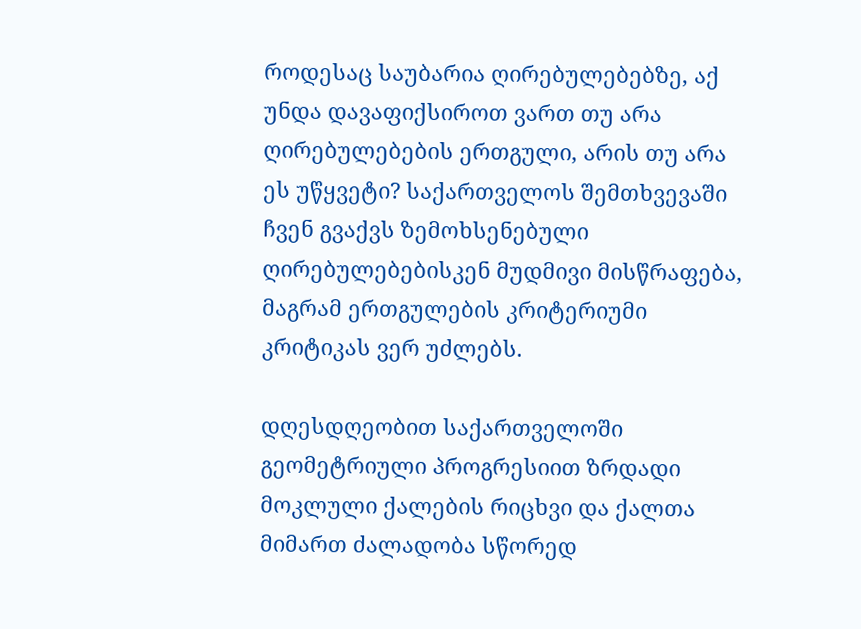როდესაც საუბარია ღირებულებებზე, აქ უნდა დავაფიქსიროთ ვართ თუ არა ღირებულებების ერთგული, არის თუ არა ეს უწყვეტი? საქართველოს შემთხვევაში ჩვენ გვაქვს ზემოხსენებული ღირებულებებისკენ მუდმივი მისწრაფება, მაგრამ ერთგულების კრიტერიუმი კრიტიკას ვერ უძლებს.

დღესდღეობით საქართველოში გეომეტრიული პროგრესიით ზრდადი მოკლული ქალების რიცხვი და ქალთა მიმართ ძალადობა სწორედ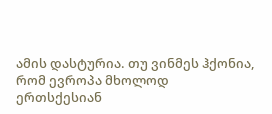ამის დასტურია. თუ ვინმეს ჰქონია, რომ ევროპა მხოლოდ ერთსქესიან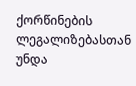ქორწინების ლეგალიზებასთან უნდა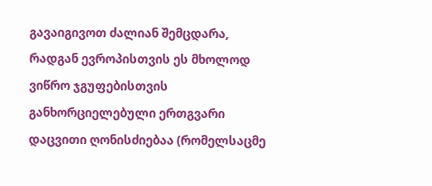გავაიგივოთ ძალიან შემცდარა, რადგან ევროპისთვის ეს მხოლოდ ვიწრო ჯგუფებისთვის განხორციელებული ერთგვარი დაცვითი ღონისძიებაა (რომელსაცმე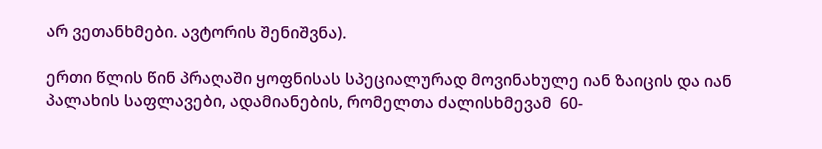არ ვეთანხმები. ავტორის შენიშვნა).

ერთი წლის წინ პრაღაში ყოფნისას სპეციალურად მოვინახულე იან ზაიცის და იან პალახის საფლავები, ადამიანების, რომელთა ძალისხმევამ  60-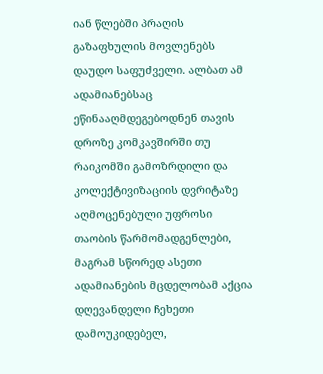იან წლებში პრაღის გაზაფხულის მოვლენებს დაუდო საფუძველი. ალბათ ამ ადამიანებსაც ეწინააღმდეგებოდნენ თავის დროზე კომკავშირში თუ რაიკომში გამოზრდილი და კოლექტივიზაციის დვრიტაზე აღმოცენებული უფროსი თაობის წარმომადგენლები, მაგრამ სწორედ ასეთი ადამიანების მცდელობამ აქცია დღევანდელი ჩეხეთი დამოუკიდებელ,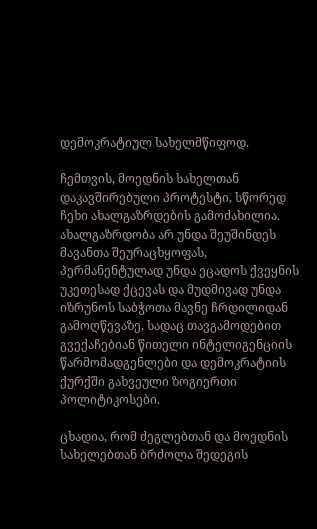დემოკრატიულ სახელმწიფოდ.

ჩემთვის, მოედნის სახელთან დაკავშირებული პროტესტი, სწორედ  ჩეხი ახალგაზრდების გამოძახილია. ახალგაზრდობა არ უნდა შეუშინდეს მავანთა შეურაცხყოფას, პერმანენტულად უნდა ეცადოს ქვეყნის უკეთესად ქცევას და მუდმივად უნდა იზრუნოს საბჭოთა მავნე ჩრდილიდან გამოღწევაზე, სადაც თავგამოდებით გვექაჩებიან წითელი ინტელიგენციის წარმომადგენლები და დემოკრატიის ქურქში გახვეული ზოგიერთი პოლიტიკოსები.

ცხადია, რომ ძეგლებთან და მოედნის სახელებთან ბრძოლა შედეგის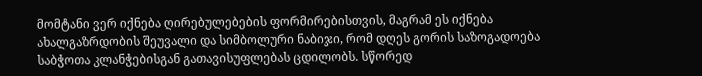მომტანი ვერ იქნება ღირებულებების ფორმირებისთვის, მაგრამ ეს იქნება ახალგაზრდობის შეუვალი და სიმბოლური ნაბიჯი, რომ დღეს გორის საზოგადოება საბჭოთა კლანჭებისგან გათავისუფლებას ცდილობს. სწორედ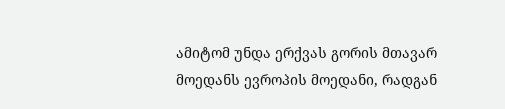ამიტომ უნდა ერქვას გორის მთავარ მოედანს ევროპის მოედანი, რადგან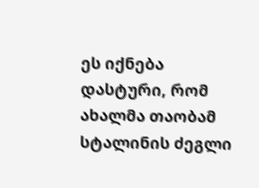ეს იქნება დასტური, რომ ახალმა თაობამ სტალინის ძეგლი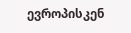ევროპისკენ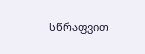სწრაფვით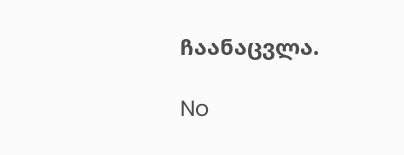ჩაანაცვლა.

No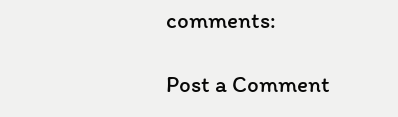comments:

Post a Comment